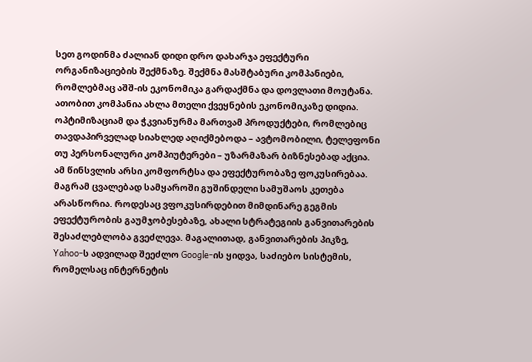სეთ გოდინმა ძალიან დიდი დრო დახარჯა ეფექტური ორგანიზაციების შექმნაზე. შექმნა მასშტაბური კომპანიები, რომლებმაც აშშ-ის ეკონომიკა გარდაქმნა და დოვლათი მოუტანა. ათობით კომპანია ახლა მთელი ქვეყნების ეკონომიკაზე დიდია. ოპტიმიზაციამ და ჭკვიანურმა მართვამ პროდუქტები, რომლებიც თავდაპირველად სიახლედ აღიქმებოდა – ავტომობილი, ტელეფონი თუ პერსონალური კომპიუტერები – უზარმაზარ ბიზნესებად აქცია. ამ წინსვლის არსი კომფორტსა და ეფექტურობაზე ფოკუსირებაა.
მაგრამ ცვალებად სამყაროში გუშინდელი სამუშაოს კეთება არასწორია. როდესაც ვფოკუსირდებით მიმდინარე გეგმის ეფექტურობის გაუმჯობესებაზე, ახალი სტრატეგიის განვითარების შესაძლებლობა გვეძლევა. მაგალითად, განვითარების პიკზე, Yahoo-ს ადვილად შეეძლო Google-ის ყიდვა, საძიებო სისტემის, რომელსაც ინტერნეტის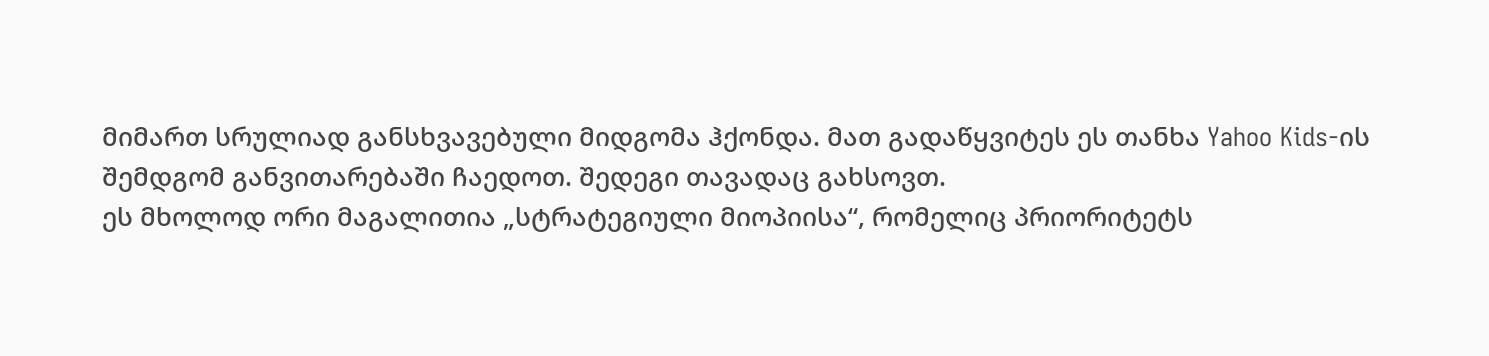მიმართ სრულიად განსხვავებული მიდგომა ჰქონდა. მათ გადაწყვიტეს ეს თანხა Yahoo Kids-ის შემდგომ განვითარებაში ჩაედოთ. შედეგი თავადაც გახსოვთ.
ეს მხოლოდ ორი მაგალითია „სტრატეგიული მიოპიისა“, რომელიც პრიორიტეტს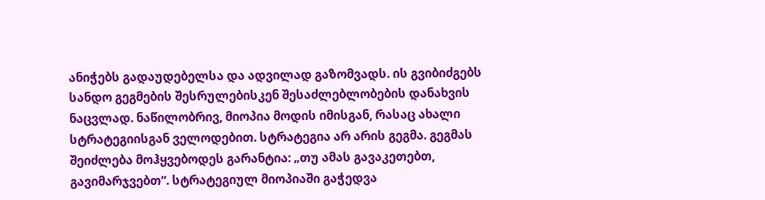ანიჭებს გადაუდებელსა და ადვილად გაზომვადს. ის გვიბიძგებს სანდო გეგმების შესრულებისკენ შესაძლებლობების დანახვის ნაცვლად. ნაწილობრივ, მიოპია მოდის იმისგან, რასაც ახალი სტრატეგიისგან ველოდებით. სტრატეგია არ არის გეგმა. გეგმას შეიძლება მოჰყვებოდეს გარანტია: „თუ ამას გავაკეთებთ, გავიმარჯვებთ“. სტრატეგიულ მიოპიაში გაჭედვა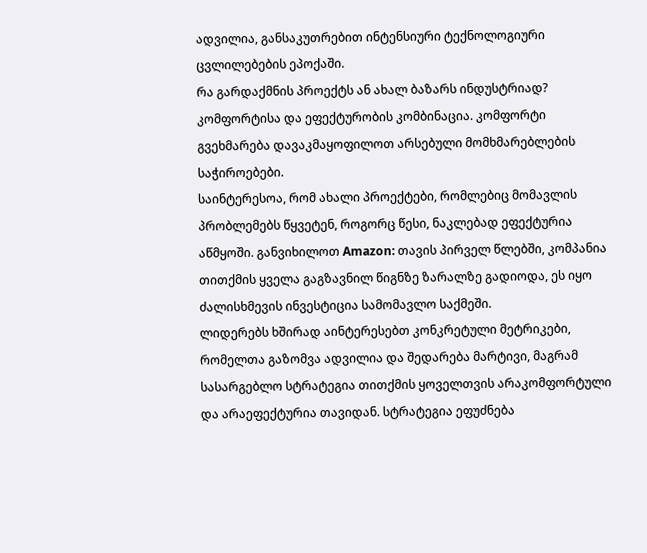ადვილია, განსაკუთრებით ინტენსიური ტექნოლოგიური ცვლილებების ეპოქაში.
რა გარდაქმნის პროექტს ან ახალ ბაზარს ინდუსტრიად? კომფორტისა და ეფექტურობის კომბინაცია. კომფორტი გვეხმარება დავაკმაყოფილოთ არსებული მომხმარებლების საჭიროებები.
საინტერესოა, რომ ახალი პროექტები, რომლებიც მომავლის პრობლემებს წყვეტენ, როგორც წესი, ნაკლებად ეფექტურია აწმყოში. განვიხილოთ Amazon: თავის პირველ წლებში, კომპანია თითქმის ყველა გაგზავნილ წიგნზე ზარალზე გადიოდა, ეს იყო ძალისხმევის ინვესტიცია სამომავლო საქმეში.
ლიდერებს ხშირად აინტერესებთ კონკრეტული მეტრიკები, რომელთა გაზომვა ადვილია და შედარება მარტივი, მაგრამ სასარგებლო სტრატეგია თითქმის ყოველთვის არაკომფორტული და არაეფექტურია თავიდან. სტრატეგია ეფუძნება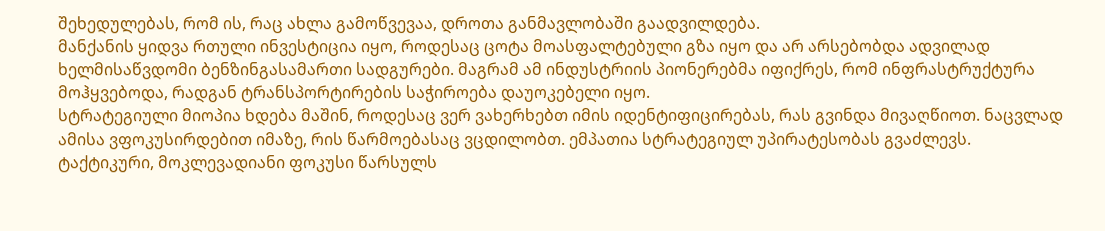შეხედულებას, რომ ის, რაც ახლა გამოწვევაა, დროთა განმავლობაში გაადვილდება.
მანქანის ყიდვა რთული ინვესტიცია იყო, როდესაც ცოტა მოასფალტებული გზა იყო და არ არსებობდა ადვილად ხელმისაწვდომი ბენზინგასამართი სადგურები. მაგრამ ამ ინდუსტრიის პიონერებმა იფიქრეს, რომ ინფრასტრუქტურა მოჰყვებოდა, რადგან ტრანსპორტირების საჭიროება დაუოკებელი იყო.
სტრატეგიული მიოპია ხდება მაშინ, როდესაც ვერ ვახერხებთ იმის იდენტიფიცირებას, რას გვინდა მივაღწიოთ. ნაცვლად ამისა ვფოკუსირდებით იმაზე, რის წარმოებასაც ვცდილობთ. ემპათია სტრატეგიულ უპირატესობას გვაძლევს.
ტაქტიკური, მოკლევადიანი ფოკუსი წარსულს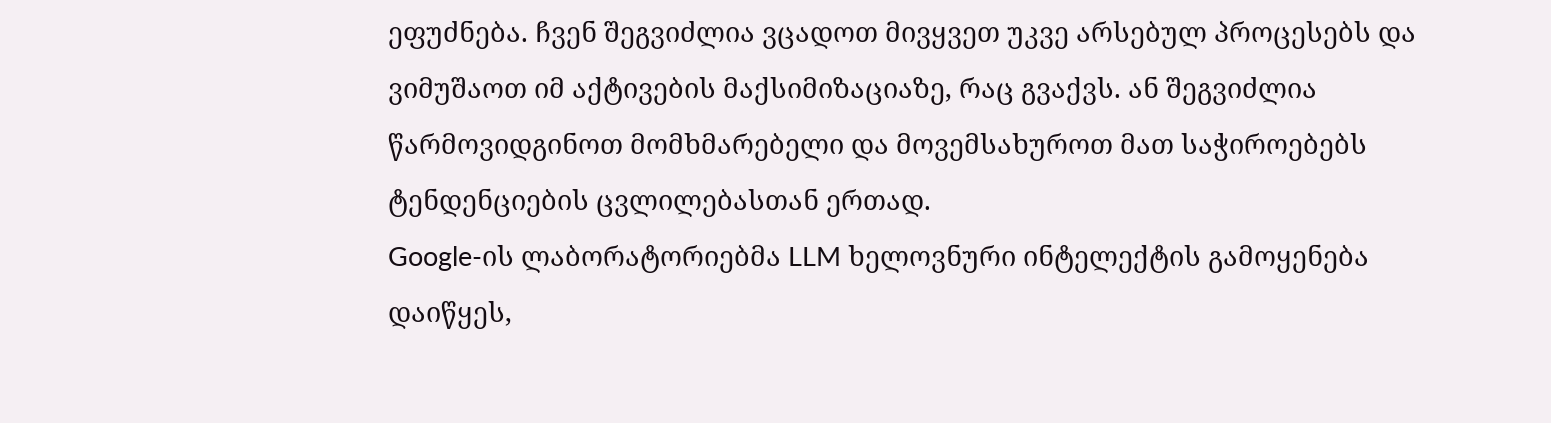ეფუძნება. ჩვენ შეგვიძლია ვცადოთ მივყვეთ უკვე არსებულ პროცესებს და ვიმუშაოთ იმ აქტივების მაქსიმიზაციაზე, რაც გვაქვს. ან შეგვიძლია წარმოვიდგინოთ მომხმარებელი და მოვემსახუროთ მათ საჭიროებებს ტენდენციების ცვლილებასთან ერთად.
Google-ის ლაბორატორიებმა LLM ხელოვნური ინტელექტის გამოყენება დაიწყეს,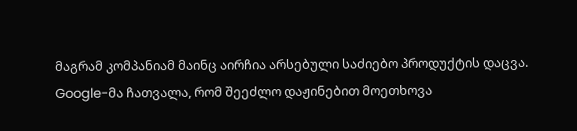მაგრამ კომპანიამ მაინც აირჩია არსებული საძიებო პროდუქტის დაცვა. Google-მა ჩათვალა, რომ შეეძლო დაჟინებით მოეთხოვა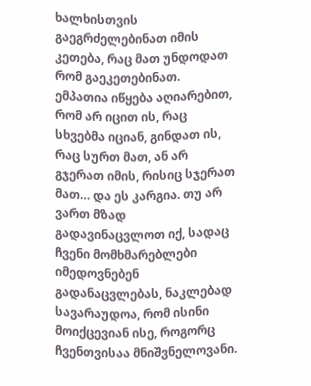ხალხისთვის გაეგრძელებინათ იმის კეთება, რაც მათ უნდოდათ რომ გაეკეთებინათ.
ემპათია იწყება აღიარებით, რომ არ იცით ის, რაც სხვებმა იციან, გინდათ ის, რაც სურთ მათ, ან არ გჯერათ იმის, რისიც სჯერათ მათ… და ეს კარგია. თუ არ ვართ მზად გადავინაცვლოთ იქ, სადაც ჩვენი მომხმარებლები იმედოვნებენ გადანაცვლებას, ნაკლებად სავარაუდოა, რომ ისინი მოიქცევიან ისე, როგორც ჩვენთვისაა მნიშვნელოვანი.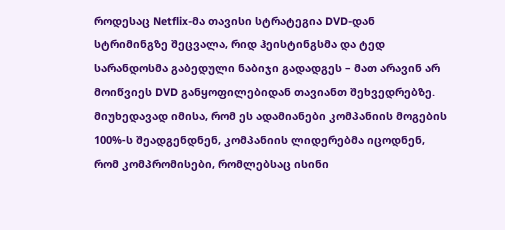როდესაც Netflix-მა თავისი სტრატეგია DVD-დან სტრიმინგზე შეცვალა, რიდ ჰეისტინგსმა და ტედ სარანდოსმა გაბედული ნაბიჯი გადადგეს – მათ არავინ არ მოიწვიეს DVD განყოფილებიდან თავიანთ შეხვედრებზე. მიუხედავად იმისა, რომ ეს ადამიანები კომპანიის მოგების 100%-ს შეადგენდნენ, კომპანიის ლიდერებმა იცოდნენ, რომ კომპრომისები, რომლებსაც ისინი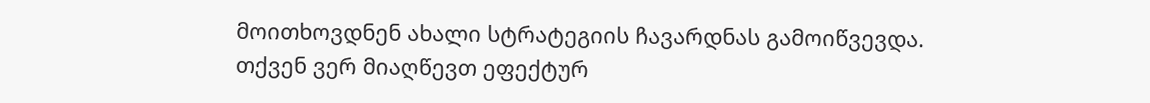მოითხოვდნენ ახალი სტრატეგიის ჩავარდნას გამოიწვევდა.
თქვენ ვერ მიაღწევთ ეფექტურ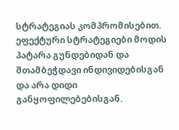სტრატეგიას კომპრომისებით. ეფექტური სტრატეგიები მოდის პატარა გუნდებიდან და შთამბეჭდავი ინდივიდებისგან და არა დიდი განყოფილებებისგან.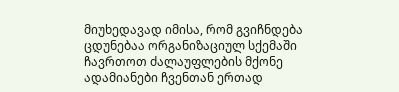მიუხედავად იმისა, რომ გვიჩნდება ცდუნებაა ორგანიზაციულ სქემაში ჩავრთოთ ძალაუფლების მქონე ადამიანები ჩვენთან ერთად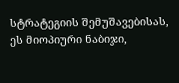სტრატეგიის შემუშავებისას, ეს მიოპიური ნაბიჯი,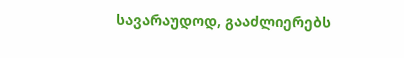სავარაუდოდ, გააძლიერებს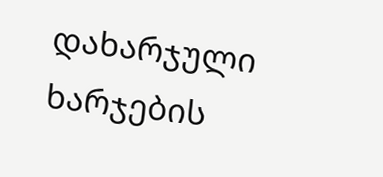დახარჯული ხარჯების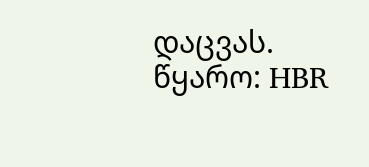დაცვას.
წყარო: HBR